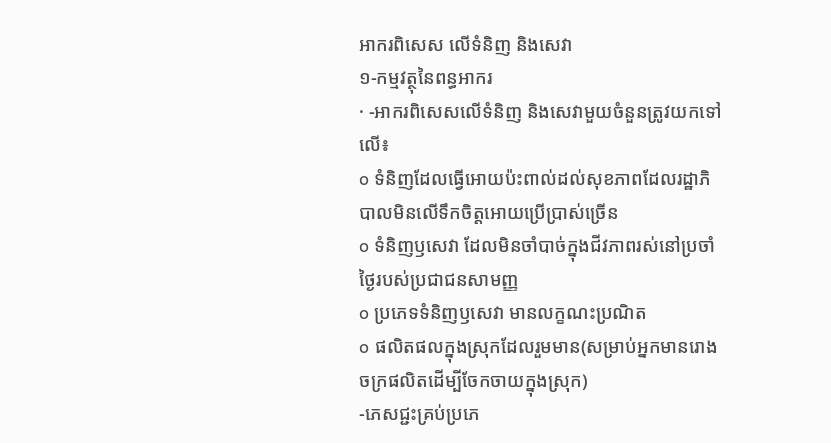អាករពិសេស លើទំនិញ និងសេវា
១-កម្មវត្ថុនៃពន្ធអាករ
· -អាករពិសេសលើទំនិញ និងសេវាមួយចំនួនត្រូវយកទៅលើ៖
o ទំនិញដែលធ្វើអោយប៉ះពាល់ដល់សុខភាពដែលរដ្ឋាភិបាលមិនលើទឹកចិត្តអោយប្រើប្រាស់ច្រើន
o ទំនិញឫសេវា ដែលមិនចាំបាច់ក្នុងជីវភាពរស់នៅប្រចាំថ្ងៃរបស់ប្រជាជនសាមញ្ញ
o ប្រភេទទំនិញឫសេវា មានលក្ខណះប្រណិត
o ផលិតផលក្នុងស្រុកដែលរួមមាន(សម្រាប់អ្នកមានរោងចក្រផលិតដើម្បីចែកចាយក្នុងស្រុក)
-ភេសជ្ជះគ្រប់ប្រភេ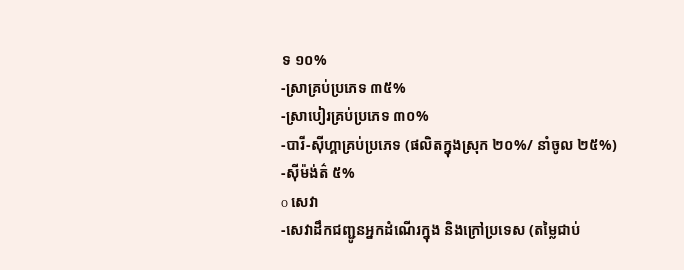ទ ១០%
-ស្រាគ្រប់ប្រភេទ ៣៥%
-ស្រាបៀរគ្រប់ប្រភេទ ៣០%
-បារី-ស៊ីហ្គាគ្រប់ប្រភេទ (ផលិតក្នុងស្រុក ២០%/ នាំចូល ២៥%)
-ស៊ីម៉ង់ត៌ ៥%
o សេវា
-សេវាដឹកជញ្ជូនអ្នកដំណើរក្នុង និងក្រៅប្រទេស (តម្លៃជាប់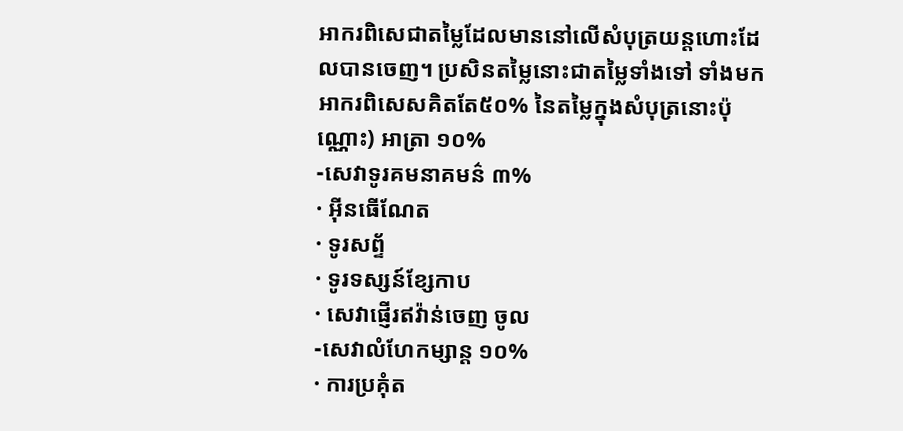អាករពិសេជាតម្លៃដែលមាននៅលើសំបុត្រយន្តហោះដែលបានចេញ។ ប្រសិនតម្លៃនោះជាតម្លៃទាំងទៅ ទាំងមក អាករពិសេសគិតតែ៥០% នៃតម្លៃក្នុងសំបុត្រនោះប៉ុណ្ណោះ) អាត្រា ១០%
-សេវាទូរគមនាគមន៌ ៣%
· អ៊ីនធើណែត
· ទូរសព្ទ័
· ទូរទស្សន៍ខ្សែកាប
· សេវាផ្ញើរឥវ៉ាន់ចេញ ចូល
-សេវាលំហែកម្សាន្ត ១០%
· ការប្រគុំត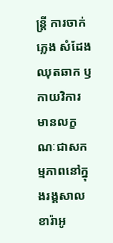ន្ត្រី ការចាក់ភ្លេង សំដែងឈុតឆាក ឫកាយវិការមានលក្ខណៈជាសកម្មភាពនៅក្នុងរង្គសាល ខារ៉ាអូ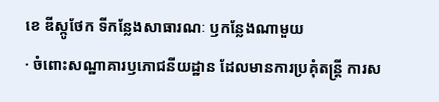ខេ ឌីស្កូថែក ទីកន្លែងសាធារណៈ ឫកន្លែងណាមួយ
· ចំពោះសណ្ឋាគារឫភោជនីយដ្ឋាន ដែលមានការប្រគុំតន្ត្រី ការស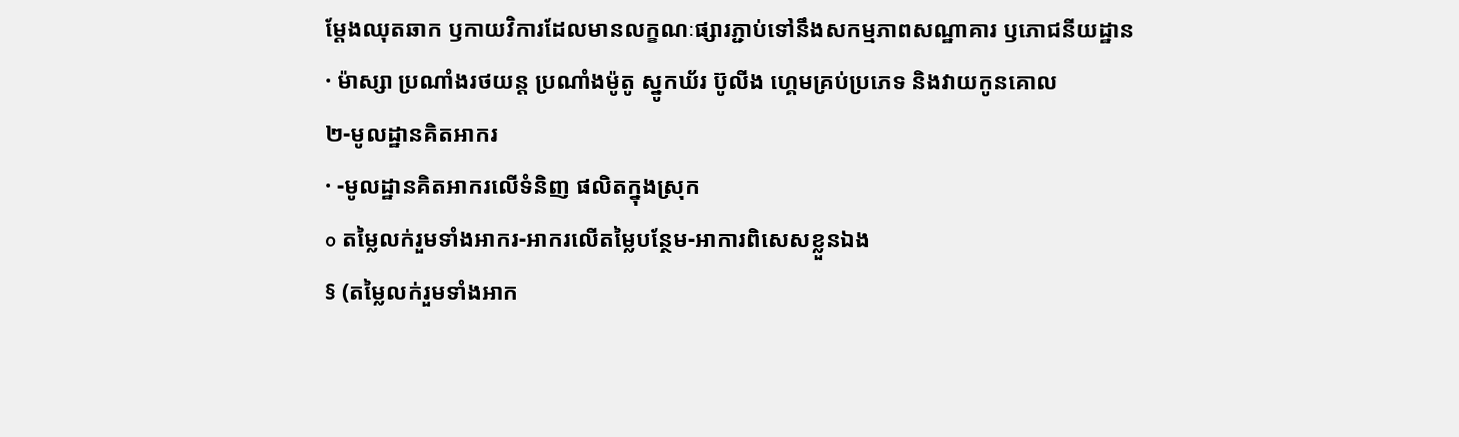ម្តែងឈុតឆាក ឫកាយវិការដែលមានលក្ខណៈផ្សារភ្ជាប់ទៅនឹងសកម្មភាពសណ្ឋាគារ ឫភោជនីយដ្ឋាន
· ម៉ាស្សា ប្រណាំងរថយន្ត ប្រណាំងម៉ូតូ ស្នូកឃ័រ ប៊ូលីង ហ្គេមគ្រប់ប្រភេទ និងវាយកូនគោល
២-មូលដ្ឋានគិតអាករ
· -មូលដ្ឋានគិតអាករលើទំនិញ ផលិតក្នុងស្រុក
o តម្លៃលក់រួមទាំងអាករ-អាករលើតម្លៃបន្ថែម-អាការពិសេសខ្លួនឯង
§ (តម្លៃលក់រួមទាំងអាក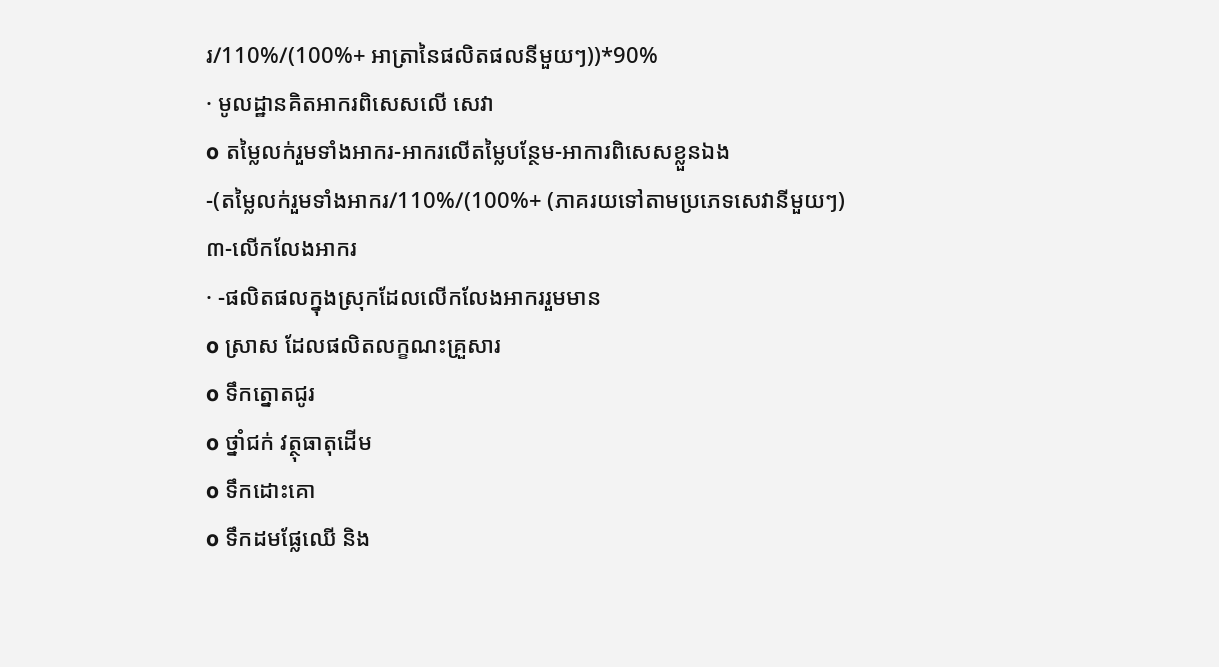រ/110%/(100%+ អាត្រានៃផលិតផលនីមួយៗ))*90%
· មូលដ្ឋានគិតអាករពិសេសលើ សេវា
o តម្លៃលក់រួមទាំងអាករ-អាករលើតម្លៃបន្ថែម-អាការពិសេសខ្លួនឯង
-(តម្លៃលក់រួមទាំងអាករ/110%/(100%+ (ភាគរយទៅតាមប្រភេទសេវានីមួយៗ)
៣-លើកលែងអាករ
· -ផលិតផលក្នុងស្រុកដែលលើកលែងអាកររួមមាន
o ស្រាស ដែលផលិតលក្ខណះគ្រួសារ
o ទឹកត្នោតជូរ
o ថ្នាំជក់ វត្ថុធាតុដើម
o ទឹកដោះគោ
o ទឹកដមផ្លែឈើ និង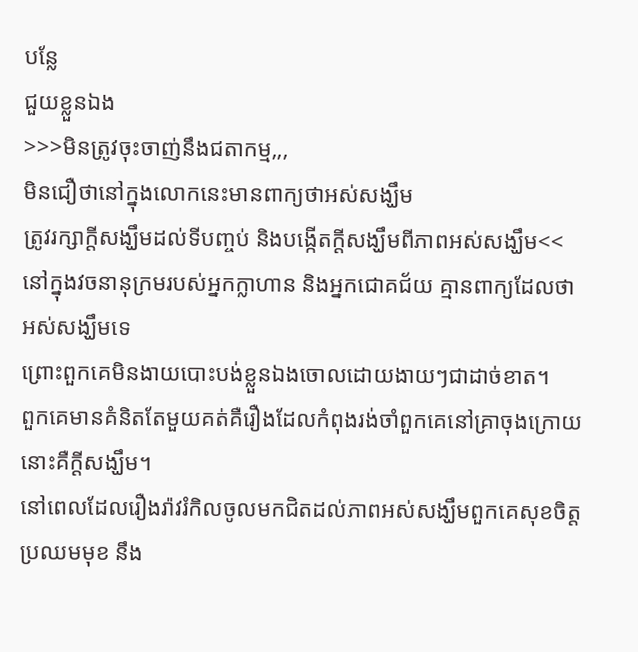បន្លែ
ជួយខ្លួនឯង
>>>មិនត្រូវចុះចាញ់នឹងជតាកម្ម,,,
មិនជឿថានៅក្នុងលោកនេះមានពាក្យថាអស់សង្ឃឹម
ត្រូវរក្សាក្តីសង្ឃឹមដល់ទីបញ្ចប់ និងបង្កើតក្តីសង្ឃឹមពីភាពអស់សង្ឃឹម<<
នៅក្នុងវចនានុក្រមរបស់អ្នកក្លាហាន និងអ្នកជោគជ័យ គ្មានពាក្យដែលថាអស់សង្ឃឹមទេ
ព្រោះពួកគេមិនងាយបោះបង់ខ្លួនឯងចោលដោយងាយៗជាដាច់ខាត។
ពួកគេមានគំនិតតែមួយគត់គឺរឿងដែលកំពុងរង់ចាំពួកគេនៅគ្រាចុងក្រោយនោះគឺក្តីសង្ឃឹម។
នៅពេលដែលរឿងរ៉ាវរំកិលចូលមកជិតដល់ភាពអស់សង្ឃឹមពួកគេសុខចិត្តប្រឈមមុខ នឹង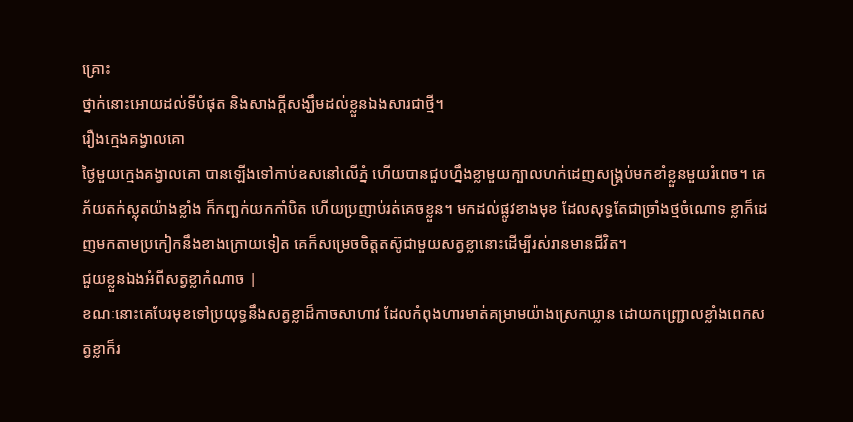គ្រោះ
ថ្នាក់នោះអោយដល់ទីបំផុត និងសាងក្តីសង្ឃឹមដល់ខ្លួនឯងសារជាថ្មី។
រឿងក្មេងគង្វាលគោ
ថ្ងៃមួយក្មេងគង្វាលគោ បានឡើងទៅកាប់ឧសនៅលើភ្នំ ហើយបានជួបហ្នឹងខ្លាមួយក្បាលហក់ដេញសង្គ្រប់មកខាំខ្លួនមួយរំពេច។ គេភ័យតក់ស្លុតយ៉ាងខ្លាំង ក៏កញ្ឆក់យកកាំបិត ហើយប្រញាប់រត់គេចខ្លួន។ មកដល់ផ្លូវខាងមុខ ដែលសុទ្ធតែជាច្រាំងថ្មចំណោទ ខ្លាក៏ដេញមកតាមប្រកៀកនឹងខាងក្រោយទៀត គេក៏សម្រេចចិត្តតស៊ូជាមួយសត្វខ្លានោះដើម្បីរស់រានមានជីវិត។
ជួយខ្លួនឯងអំពីសត្វខ្លាកំណាច |
ខណៈនោះគេបែរមុខទៅប្រយុទ្ធនឹងសត្វខ្លាដ៏កាចសាហាវ ដែលកំពុងហារមាត់គម្រាមយ៉ាងស្រេកឃ្លាន ដោយកញ្ជ្រោលខ្លាំងពេកសត្វខ្លាក៏រ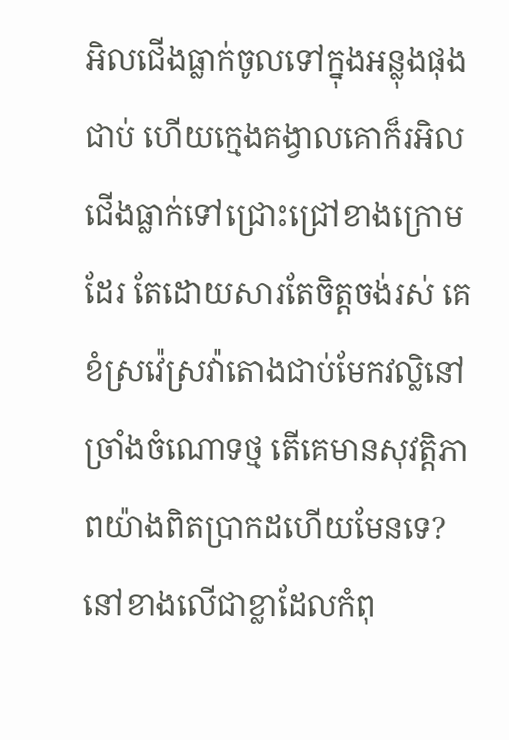អិលជើងធ្លាក់ចូលទៅក្នុងអន្លុងផុងជាប់ ហើយក្មេងគង្វាលគោក៏រអិលជើងធ្លាក់ទៅជ្រោះជ្រៅខាងក្រោមដែរ តែដោយសារតែចិត្តចង់រស់ គេខំស្រវ៉េស្រវ៉ាតោងជាប់មែកវល្លិនៅច្រាំងចំណោទថ្ម តើគេមានសុវត្តិភាពយ៉ាងពិតប្រាកដហើយមែនទេ? នៅខាងលើជាខ្លាដែលកំពុ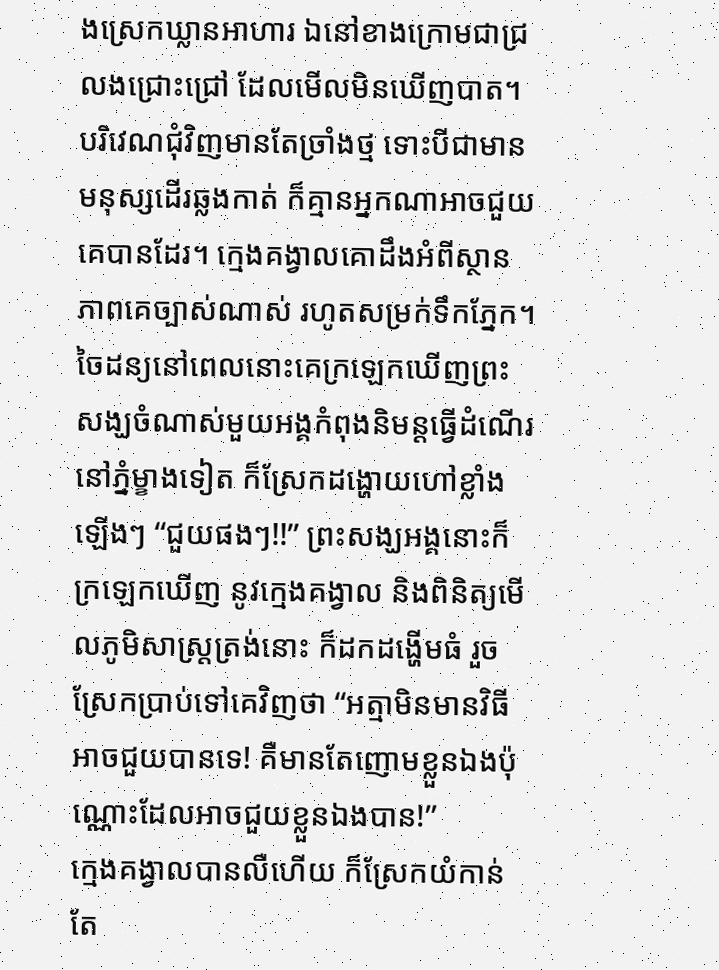ងស្រេកឃ្លានអាហារ ឯនៅខាងក្រោមជាជ្រលងជ្រោះជ្រៅ ដែលមើលមិនឃើញបាត។ បរិវេណជុំវិញមានតែច្រាំងថ្ម ទោះបីជាមានមនុស្សដើរឆ្លងកាត់ ក៏គ្មានអ្នកណាអាចជួយគេបានដែរ។ ក្មេងគង្វាលគោដឹងអំពីស្ថានភាពគេច្បាស់ណាស់ រហូតសម្រក់ទឹកភ្នែក។
ចៃដន្យនៅពេលនោះគេក្រឡេកឃើញព្រះសង្ឃចំណាស់មួយអង្គកំពុងនិមន្តធ្វើដំណើរនៅភ្នំម្ខាងទៀត ក៏ស្រែកដង្ហោយហៅខ្លាំងឡើងៗ “ជួយផងៗ!!” ព្រះសង្ឃអង្គនោះក៏ក្រឡេកឃើញ នូវក្មេងគង្វាល និងពិនិត្យមើលភូមិសាស្ត្រត្រង់នោះ ក៏ដកដង្ហើមធំ រួចស្រែកប្រាប់ទៅគេវិញថា “អត្មាមិនមានវិធីអាចជួយបានទេ! គឺមានតែញោមខ្លួនឯងប៉ុណ្ណោះដែលអាចជួយខ្លួនឯងបាន!”
ក្មេងគង្វាលបានលឺហើយ ក៏ស្រែកយំកាន់តែ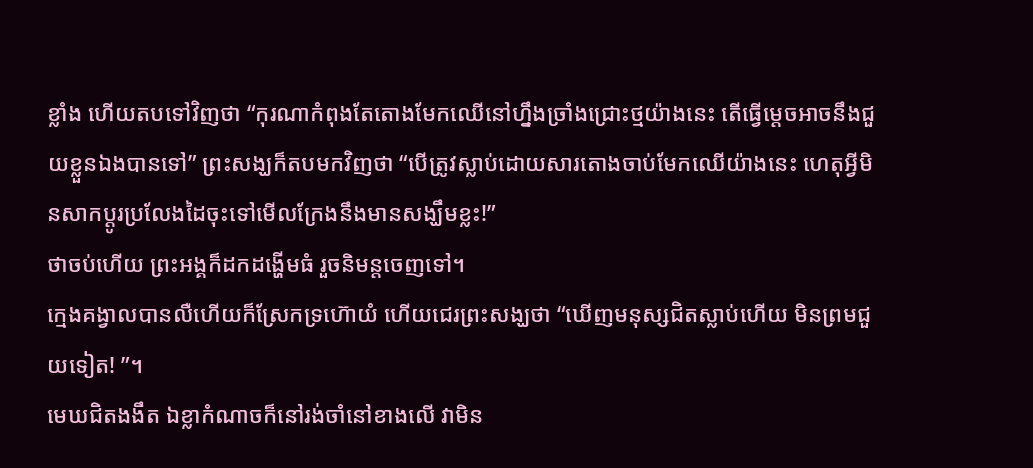ខ្លាំង ហើយតបទៅវិញថា “កុរណាកំពុងតែតោងមែកឈើនៅហ្នឹងច្រាំងជ្រោះថ្មយ៉ាងនេះ តើធ្វើម្តេចអាចនឹងជួយខ្លួនឯងបានទៅ” ព្រះសង្ឃក៏តបមកវិញថា “បើត្រូវស្លាប់ដោយសារតោងចាប់មែកឈើយ៉ាងនេះ ហេតុអ្វីមិនសាកប្តូរប្រលែងដៃចុះទៅមើលក្រែងនឹងមានសង្ឃឹមខ្លះ!”
ថាចប់ហើយ ព្រះអង្គក៏ដកដង្ហើមធំ រួចនិមន្តចេញទៅ។
ក្មេងគង្វាលបានលឺហើយក៏ស្រែកទ្រហ៊ោយំ ហើយជេរព្រះសង្ឃថា “ឃើញមនុស្សជិតស្លាប់ហើយ មិនព្រមជួយទៀត! ”។
មេឃជិតងងឹត ឯខ្លាកំណាចក៏នៅរង់ចាំនៅខាងលើ វាមិន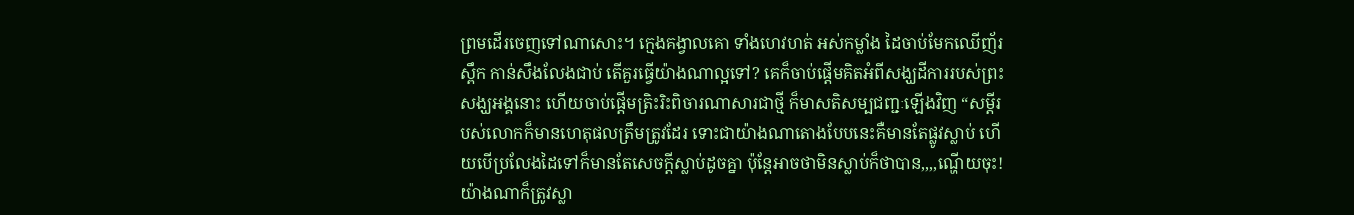ព្រមដើរចេញទៅណាសោះ។ ក្មេងគង្វាលគោ ទាំងហេវហត់ អស់កម្លាំង ដៃចាប់មែកឈើញ័រ ស្ពឹក កាន់សឹងលែងជាប់ តើគួរធ្វើយ៉ាងណាល្អទៅ? គេក៏ចាប់ផ្តើមគិតអំពីសង្ឃដីការរបស់ព្រះសង្ឃអង្គនោះ ហើយចាប់ផ្តើមត្រិះរិះពិចារណាសារជាថ្មី ក៏មាសតិសម្បជញ្ជៈឡើងវិញ “សម្តីរបស់លោកក៏មានហេតុផលត្រឹមត្រូវដែរ ទោះជាយ៉ាងណាតោងបែបនេះគឺមានតែផ្លូវស្លាប់ ហើយបើប្រលែងដៃទៅក៏មានតែសេចក្តីស្លាប់ដូចគ្នា ប៉ុន្តែអាចថាមិនស្លាប់ក៏ថាបាន,,,,ណ្ហើយចុះ! យ៉ាងណាក៏ត្រូវស្លា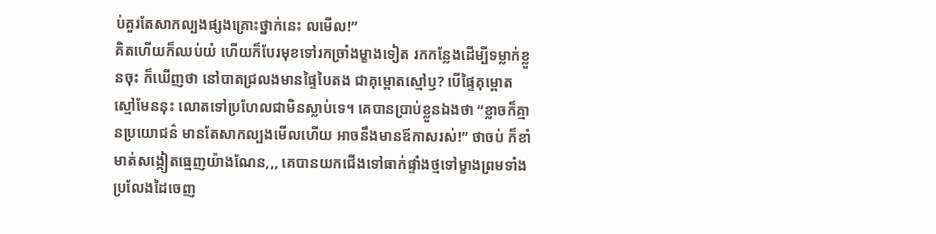ប់គួរតែសាកល្បងផ្សងគ្រោះថ្នាក់នេះ លមើល!”
គិតហើយក៏ឈប់យំ ហើយក៏បែរមុខទៅរកច្រាំងម្ខាងទៀត រកកន្លែងដើម្បីទម្លាក់ខ្លួនចុះ ក៏ឃើញថា នៅបាតជ្រលងមានផ្ទៃបៃតង ជាគុម្ពោតស្មៅឫ? បើផ្ទៃគុម្ពោតស្មៅមែននុះ លោតទៅប្រហែលជាមិនស្លាប់ទេ។ គេបានប្រាប់ខ្លួនឯងថា “ខ្លាចក៏គ្មានប្រយោជន៌ មានតែសាកល្បងមើលហើយ អាចនឹងមានឪកាសរស់!” ថាចប់ ក៏ខាំមាត់សង្កៀតធ្មេញយ៉ាងណែន,,, គេបានយកជើងទៅធាក់ផ្ទាំងថ្មទៅម្ខាងព្រមទាំងប្រលែងដៃចេញ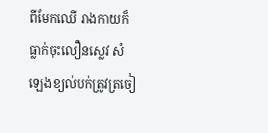ពីមែកឈើ រាងកាយក៏ធ្លាក់ចុះលឿនស្លេវ សំឡេងខ្យល់បក់ត្រូវត្រចៀ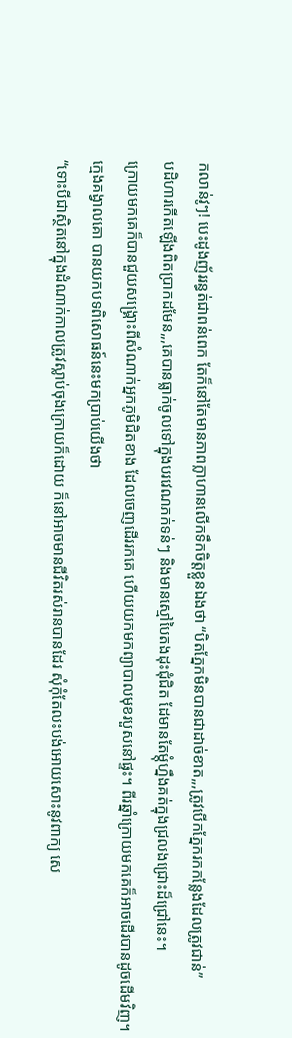កលាន់វូៗ! បេះដូងញ័ររន្ធត់ជាពន់ពេក តែក៏នៅតែមានភាពក្លាហានលើកទឹកចិត្តខ្លួនឯងថា “បិតភ្នែកមិនបានជាដាច់ខាត,,,ត្រូវបើកភ្នែករកកន្លែងដែលត្រូវជាន់”
បដិហារកើតឡើងពិតប្រាកដមែន,,,គេបានធ្លាក់ចូលទៅក្នុងបរវេណភក់ទន់ៗ និងមានស្មៅបៃតងដុះជុំជិត ដែមានតែម្តុំហ្នឹងគត់ក្នុងជ្រលងជ្រោះដ៏ជ្រៅនេះ។
ក្រោយមកគេក៏បានជួយសង្គ្រោះពីសំណាក់អ្នកភូមិជិតខាង ដែលចេញដើររកគេ ហើយយកមកព្យាបាលមុខរបួសនៅផ្ទះ។ ពីរឆ្នាំក្រោយមកគេក៏អាចដើរបានដូចដើមវិញ។
ក្មេងគង្វាលគោ បានយកបទពិសោធន៍នេះមកប្រាប់យើងថា
“ទោះបីជាស្ថិតនៅក្នុងដំណាក់កាលត្រូវស្លាប់ចុងក្រោយក៏ដោយ ក៏នៅអាចមានជីវិតរស់រានបានដែរ សុំកុំតែលះបង់អោយសោះនូវពាក្យ សេ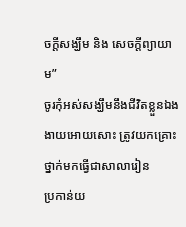ចក្តីសង្ឃឹម និង សេចក្តីព្យាយាម”
ចូរកុំអស់សង្ឃឹមនឹងជីវិតខ្លួនឯងងាយអោយសោះ ត្រូវយកគ្រោះថ្នាក់មកធ្វើជាសាលារៀន
ប្រកាន់យ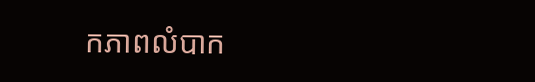កភាពលំបាក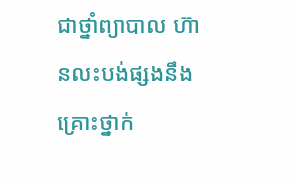ជាថ្នាំព្យាបាល ហ៊ានលះបង់ផ្សងនឹងគ្រោះថ្នាក់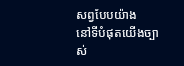សព្វបែបយ៉ាង
នៅទីបំផុតយើងច្បាស់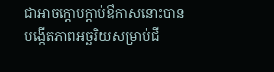ជាអាចក្តោបក្តាប់ឳកាសនោះបាន បង្កើតភាពអច្ឆរិយសម្រាប់ជី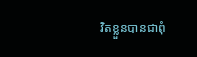វិតខ្លួនបានជាពុំ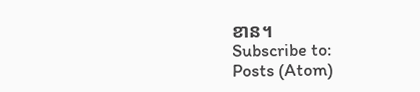ខាន។
Subscribe to:
Posts (Atom)